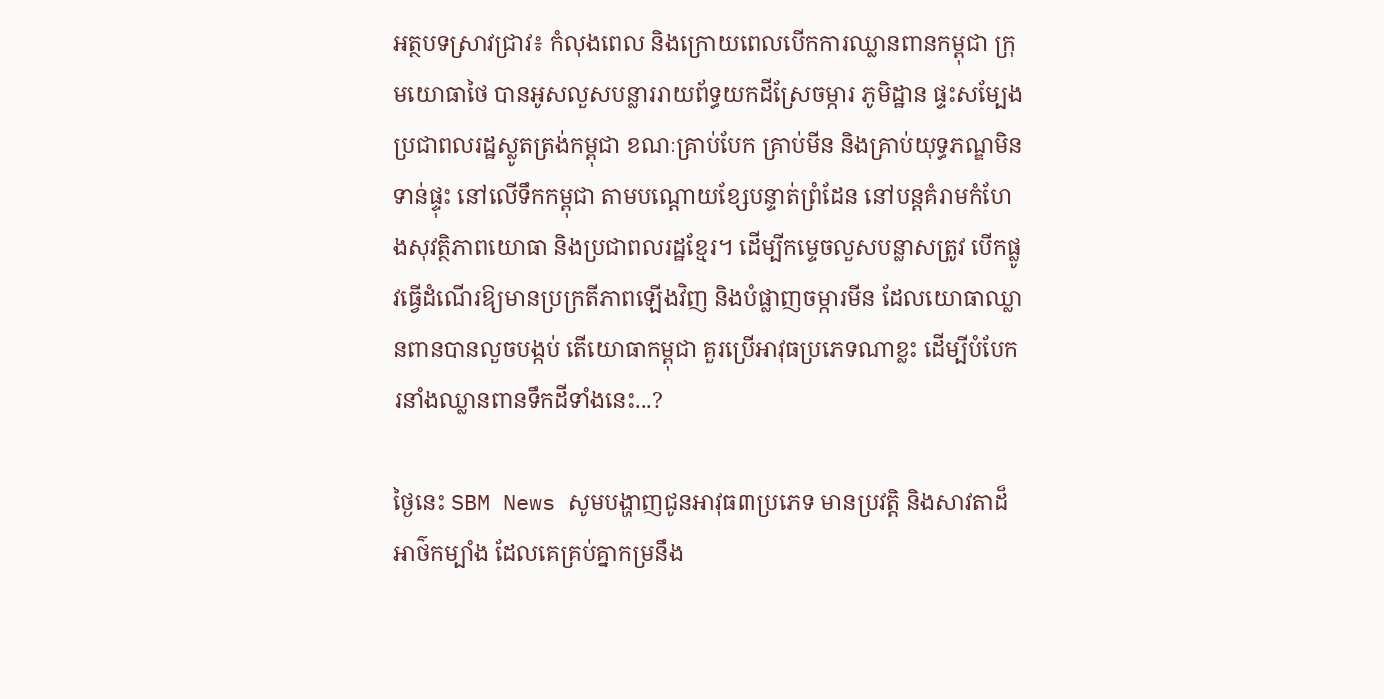អត្ថបទស្រាវជ្រាវ៖ កំលុងពេល និងក្រោយពេលបើកការឈ្លានពានកម្ពុជា ក្រុមយោធាថៃ បានអូសលួសបន្លាររាយព័ទ្ធយកដីស្រែចម្ការ ភូមិដ្ឋាន ផ្ទះសម្បែងប្រជាពលរដ្ឋស្លូតត្រង់កម្ពុជា ខណៈគ្រាប់បែក គ្រាប់មីន និងគ្រាប់យុទ្ធភណ្ឌមិនទាន់ផ្ទុះ នៅលើទឹកកម្ពុជា តាមបណ្តោយខ្សែបន្ទាត់ព្រំដែន នៅបន្តគំរាមកំហែងសុវត្ថិភាពយោធា និងប្រជាពលរដ្ឋខ្មែរ។ ដើម្បីកម្ទេចលួសបន្លាសត្រូវ បើកផ្លូវធ្វើដំណើរឱ្យមានប្រក្រតីភាពឡើងវិញ និងបំផ្លាញចម្ការមីន ដែលយោធាឈ្លានពានបានលួចបង្កប់ តើយោធាកម្ពុជា គួរប្រើអាវុធប្រភេទណាខ្លះ ដើម្បីបំបែករនាំងឈ្លានពានទឹកដីទាំងនេះ...?

ថ្ងៃនេះ SBM News សូមបង្ហាញជូនអាវុធ៣ប្រភេទ មានប្រវត្តិ និងសាវតាដ៏អាថ៌កម្បាំង ដែលគេគ្រប់គ្នាកម្រនឹង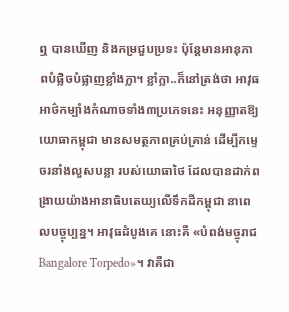ឮ បានឃើញ និងកម្រជួបប្រទះ ប៉ុន្តែមានអានុភាពបំផ្លិចបំផ្លាញខ្លាំងក្លា។ ខ្លាំក្លា..ក៏នៅត្រង់ថា អាវុធអាថ៌កម្បាំងកំណាចទាំង៣ប្រភេទនេះ អនុញ្ញាតឱ្យយោធាកម្ពុជា មានសមត្ថភាពគ្រប់គ្រាន់ ដើម្បីកម្ទេចរនាំងលួសបន្លា របស់យោធាថៃ ដែលបានដាក់ពង្រាយយ៉ាងអានាធិបតេយ្យលើទឹកដីកម្ពុជា នាពេលបច្ចុប្បន្ន។ អាវុធដំបូងគេ នោះគឺ «បំពង់មច្ចុរាជ Bangalore Torpedo»។ វាគឺជា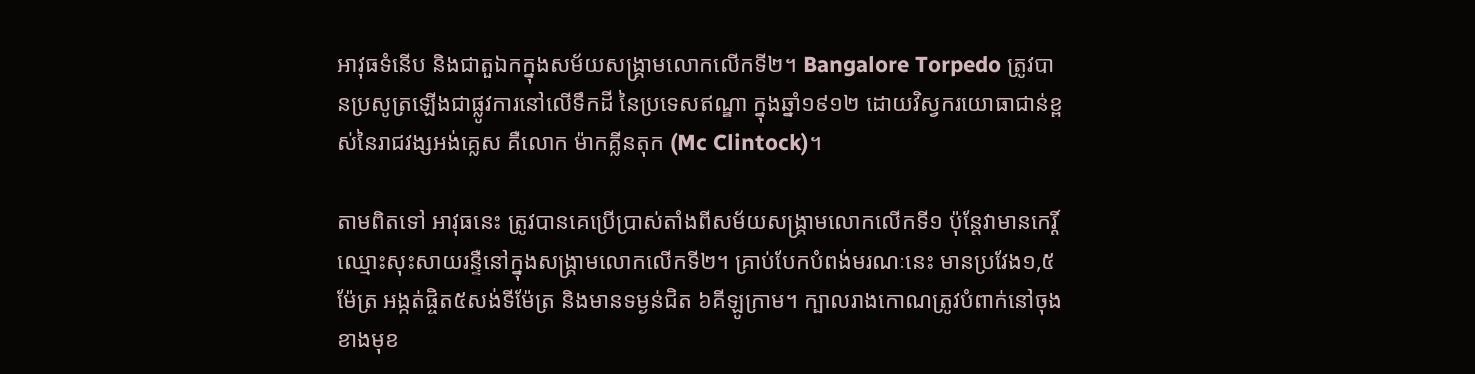អាវុធទំនើប និងជាតួឯកក្នុងសម័យសង្គ្រាមលោកលើកទី២។ Bangalore Torpedo ត្រូវបានប្រសូត្រឡើងជាផ្លូវការនៅលើទឹកដី នៃប្រទេសឥណ្ឌា ក្នុងឆ្នាំ១៩១២ ដោយវិស្វករយោធាជាន់ខ្ពស់នៃរាជវង្សអង់គ្លេស គឺលោក ម៉ាកគ្លីនតុក (Mc Clintock)។

តាមពិតទៅ អាវុធនេះ ត្រូវបានគេប្រើប្រាស់តាំងពីសម័យសង្គ្រាមលោកលើកទី១ ប៉ុន្តែវាមានកេរ្តិ៍ឈ្មោះសុះសាយរន្ទឺនៅក្នុងសង្គ្រាមលោកលើកទី២។ គ្រាប់បែកបំពង់មរណៈនេះ មានប្រវែង១,៥ម៉ែត្រ អង្កត់ផ្ចិត៥សង់ទីម៉ែត្រ និងមានទម្ងន់ជិត ៦គីឡូក្រាម។ ក្បាលរាងកោណត្រូវបំពាក់នៅចុងខាងមុខ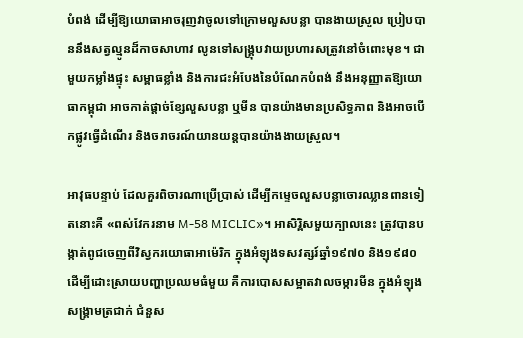បំពង់ ដើម្បីឱ្យយោធាអាចរុញវាចូលទៅក្រោមលួសបន្លា បានងាយស្រួល ប្រៀបបាននឹងសត្វល្មូនដ៏កាចសាហាវ លូនទៅសង្គ្រុបវាយប្រហារសត្រូវនៅចំពោះមុខ។ ជាមួយកម្លាំងផ្ទុះ សម្ពាធខ្លាំង និងការជះអំបែងនៃបំណែកបំពង់ នឹងអនុញ្ញាតឱ្យយោធាកម្ពុជា អាចកាត់ផ្តាច់ខ្សែលួសបន្លា ឬមីន បានយ៉ាងមានប្រសិទ្ធភាព និងអាចបើកផ្លូវធ្វើដំណើរ និងចរាចរណ៍យានយន្តបានយ៉ាងងាយស្រួល។

អាវុធបន្ទាប់ ដែលគួរពិចារណាប្រើប្រាស់ ដើម្បីកម្ទេចលួសបន្លាចោរឈ្លានពានទៀតនោះគឺ «ពស់វែករនាម M-58 MICLIC»។ អាសិរ្ពិសមួយក្បាលនេះ ត្រូវបានបង្កាត់ពូជចេញពីវិស្វករយោធាអាម៉េរិក ក្នុងអំឡុងទសវត្សរ៍ឆ្នាំ១៩៧០ និង១៩៨០ ដើម្បីដោះស្រាយបញ្ហាប្រឈមធំមួយ គឺការបោសសម្អាតវាលចម្ការមីន ក្នុងអំឡុងសង្គ្រាមត្រជាក់ ជំនួស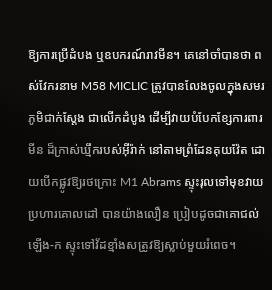ឱ្យការប្រើដំបង ឬឧបករណ៍រាវមីន។ គេនៅចាំបានថា ពស់វែករនាម M58 MICLIC ត្រូវបានលែងចូលក្នុងសមរភូមិជាក់ស្តែង ជាលើកដំបូង ដើម្បីវាយបំបែកខ្សែការពារមីន ដ៏ក្រាស់ឃ្មឹករបស់អ៊ីរ៉ាក់ នៅតាមព្រំដែនគុយវ៉ែត ដោយបើកផ្លូវឱ្យរថក្រោះ M1 Abrams ស្ទុះរុលទៅមុខវាយប្រហារគោលដៅ បានយ៉ាងលឿន ប្រៀបដូចជាគោជល់ឡើង-ក ស្ទុះទៅវ័ដខ្មាំងសត្រូវឱ្យស្លាប់មួយរំពេច។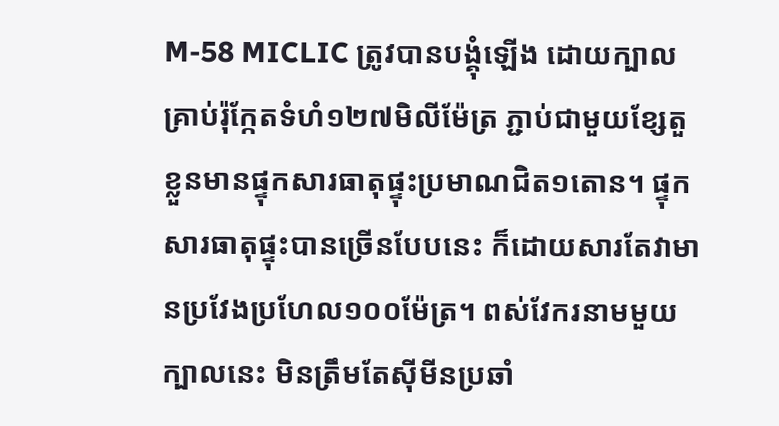M-58 MICLIC ត្រូវបានបង្គុំឡើង ដោយក្បាលគ្រាប់រ៉ុក្កែតទំហំ១២៧មិលីម៉ែត្រ ភ្ជាប់ជាមួយខ្សែតួខ្លួនមានផ្ទុកសារធាតុផ្ទុះប្រមាណជិត១តោន។ ផ្ទុកសារធាតុផ្ទុះបានច្រើនបែបនេះ ក៏ដោយសារតែវាមានប្រវែងប្រហែល១០០ម៉ែត្រ។ ពស់វែករនាមមួយក្បាលនេះ មិនត្រឹមតែស៊ីមីនប្រឆាំ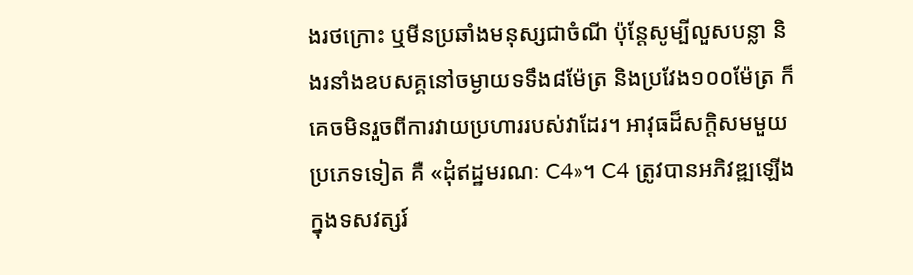ងរថក្រោះ ឬមីនប្រឆាំងមនុស្សជាចំណី ប៉ុន្តែសូម្បីលួសបន្លា និងរនាំងឧបសគ្គនៅចម្ងាយទទឹង៨ម៉ែត្រ និងប្រវែង១០០ម៉ែត្រ ក៏គេចមិនរួចពីការវាយប្រហាររបស់វាដែរ។ អាវុធដ៏សក្តិសមមួយប្រភេទទៀត គឺ «ដុំឥដ្ឋមរណៈ C4»។ C4 ត្រូវបានអភិវឌ្ឍឡើង ក្នុងទសវត្សរ៍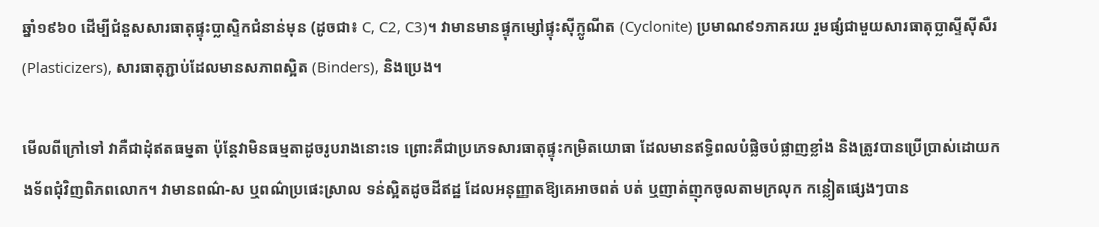ឆ្នាំ១៩៦០ ដើម្បីជំនួសសារធាតុផ្ទុះប្លាស្ទិកជំនាន់មុន (ដូចជា៖ C, C2, C3)។ វាមានមានផ្ទុកម្សៅផ្ទុះស៊ីក្លូណីត (Cyclonite) ប្រមាណ៩១ភាគរយ រួមផ្សំជាមួយសារធាតុប្លាស្ទីស៊ីសឺរ (Plasticizers), សារធាតុភ្ជាប់ដែលមានសភាពស្អិត (Binders), និងប្រេង។

មើលពីក្រៅទៅ វាគឺជាដុំឥតធមុ្មតា ប៉ុន្តែវាមិនធម្មតាដូចរូបរាងនោះទេ ព្រោះគឺជាប្រភេទសារធាតុផ្ទុះកម្រិតយោធា ដែលមានឥទ្ធិពលបំផ្លិចបំផ្លាញខ្លាំង និងត្រូវបានប្រើប្រាស់ដោយកងទ័ពជុំវិញពិភពលោក។ វាមានពណ៌-ស ឬពណ៌ប្រផេះស្រាល ទន់ស្អិតដូចដីឥដ្ឋ ដែលអនុញ្ញាតឱ្យគេអាចពត់ បត់ ឬញាត់ញុកចូលតាមក្រលុក កន្លៀតផ្សេងៗបាន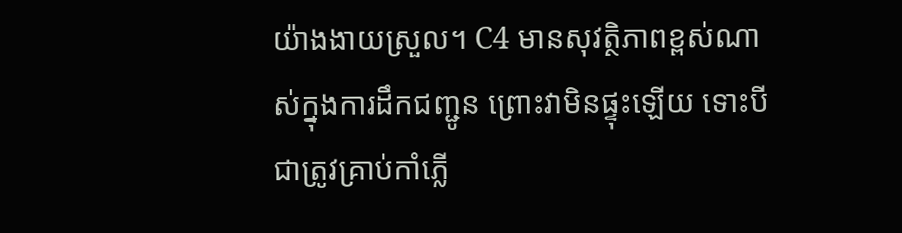យ៉ាងងាយស្រួល។ C4 មានសុវត្ថិភាពខ្ពស់ណាស់ក្នុងការដឹកជញ្ជូន ព្រោះវាមិនផ្ទុះឡើយ ទោះបីជាត្រូវគ្រាប់កាំភ្លើ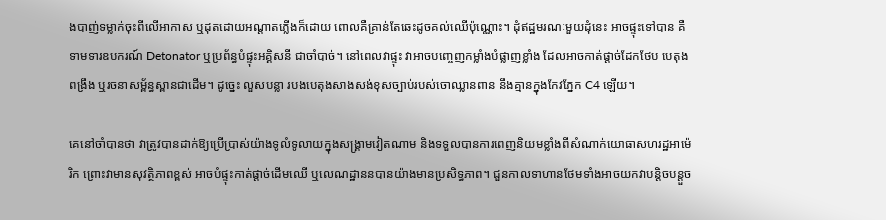ងបាញ់ទម្លាក់ចុះពីលើអាកាស ឬដុតដោយអណ្តាតភ្លើងក៏ដោយ ពោលគឺគ្រាន់តែឆេះដូចគល់ឈើប៉ុណ្ណោះ។ ដុំឥដ្ឋមរណៈមួយដុំនេះ អាចផ្ទុះទៅបាន គឺទាមទារឧបករណ៍ Detonator ឬប្រព័ន្ធបំផ្ទុះអគ្គិសនី ជាចាំបាច់។ នៅពេលវាផ្ទុះ វាអាចបញ្ចេញកម្លាំងបំផ្លាញខ្លាំង ដែលអាចកាត់ផ្តាច់ដែកថែប បេតុងពង្រឹង ឬរចនាសម្ព័ន្ធស្ពានជាដើម។ ដូច្នេះ លួសបន្លា របងបេតុងសាងសង់ខុសច្បាប់របស់ចោឈ្លានពាន នឹងគ្មានក្នុងកែវភ្នែក C4 ឡើយ។

គេនៅចាំបានថា វាត្រូវបានដាក់ឱ្យប្រើប្រាស់យ៉ាងទូលំទូលាយក្នុងសង្គ្រាមវៀតណាម និងទទួលបានការពេញនិយមខ្លាំងពីសំណាក់យោធាសហរដ្ឋអាម៉េរិក ព្រោះវាមានសុវត្ថិភាពខ្ពស់ អាចបំផ្ទុះកាត់ផ្ដាច់ដើមឈើ ឬលេណដ្ឋាននបានយ៉ាងមានប្រសិទ្ធភាព។ ជួនកាលទាហានថែមទាំងអាចយកវាបន្តិចបន្តួច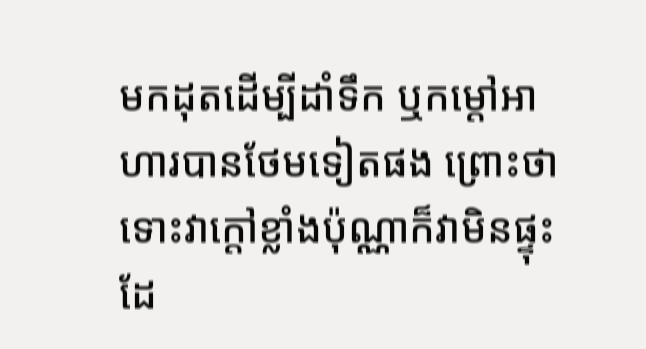មកដុតដើម្បីដាំទឹក ឬកម្ដៅអាហារបានថែមទៀតផង ព្រោះថា ទោះវាក្ដៅខ្លាំងប៉ុណ្ណាក៏វាមិនផ្ទុះដែ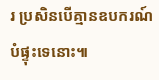រ ប្រសិនបើគ្មានឧបករណ៍បំផ្ទុះទេនោះ៕